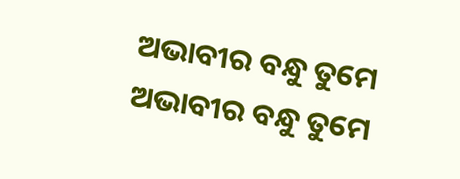ଅଭାବୀର ବନ୍ଧୁ ତୁମେ
ଅଭାବୀର ବନ୍ଧୁ ତୁମେ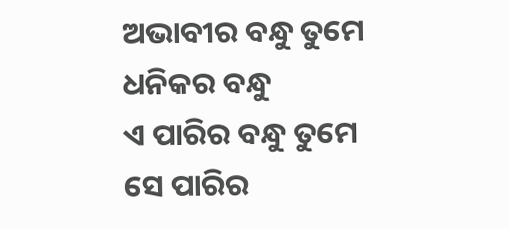ଅଭାବୀର ବନ୍ଧୁ ତୁମେ
ଧନିକର ବନ୍ଧୁ
ଏ ପାରିର ବନ୍ଧୁ ତୁମେ
ସେ ପାରିର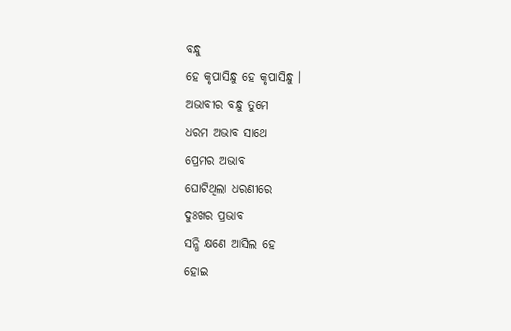ବନ୍ଧୁ
ହେ କୃପାସିନ୍ଧୁ ହେ କୃପାସିନ୍ଧୁ ।
ଅଭାବୀର ବନ୍ଧୁ ତୁମେ
ଧରମ ଅଭାବ ସାଥେ
ପ୍ରେମର ଅଭାବ
ଘୋଟିଥିଲା ଧରଣୀରେ
ଦୁଃଖର ପ୍ରଭାବ
ସନ୍ଧି କ୍ଷଣେ ଆସିଲ ହେ
ହୋଇ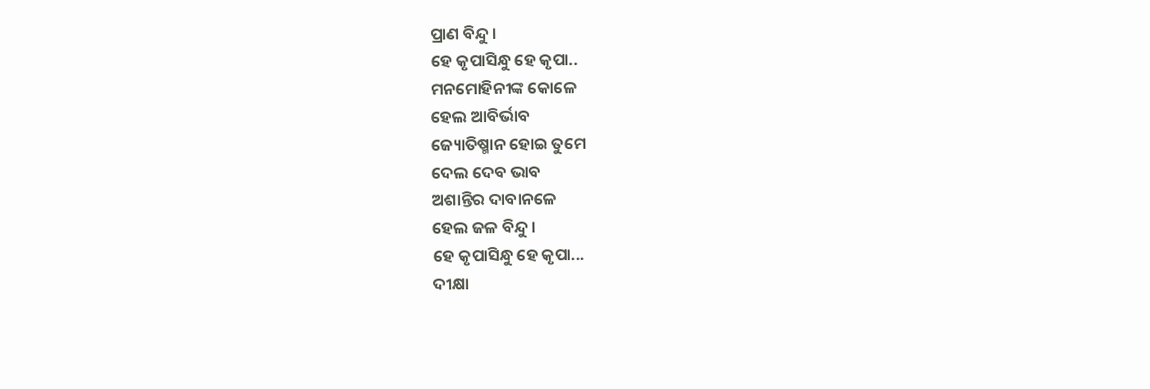ପ୍ରାଣ ବିନ୍ଦୁ ।
ହେ କୃପାସିନ୍ଧୁ ହେ କୃପା..
ମନମୋହିନୀଙ୍କ କୋଳେ
ହେଲ ଆବିର୍ଭାବ
ଜ୍ୟୋତିଷ୍ମାନ ହୋଇ ତୁମେ
ଦେଲ ଦେବ ଭାବ
ଅଶାନ୍ତିର ଦାବାନଳେ
ହେଲ ଜଳ ବିନ୍ଦୁ ।
ହେ କୃପାସିନ୍ଧୁ ହେ କୃପା...
ଦୀକ୍ଷା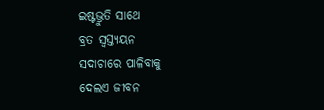ଇଷ୍ଟଭ୍ରୁତି ସାଥେ
ବ୍ରତ ସ୍ୱସ୍ତ୍ୟୟନ
ସଦାଚାରେ ପାଳିବାକୁ
ଦେଲଏ ଜୀବନ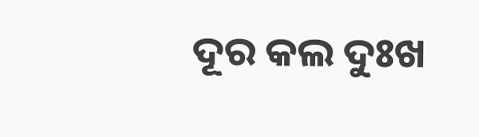ଦୂର କଲ ଦୁଃଖ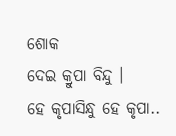ଶୋକ
ଦେଇ କ୍ରୁପା ବିନ୍ଦୁ ।
ହେ କୃପାସିନ୍ଧୁ ହେ କୃପା..